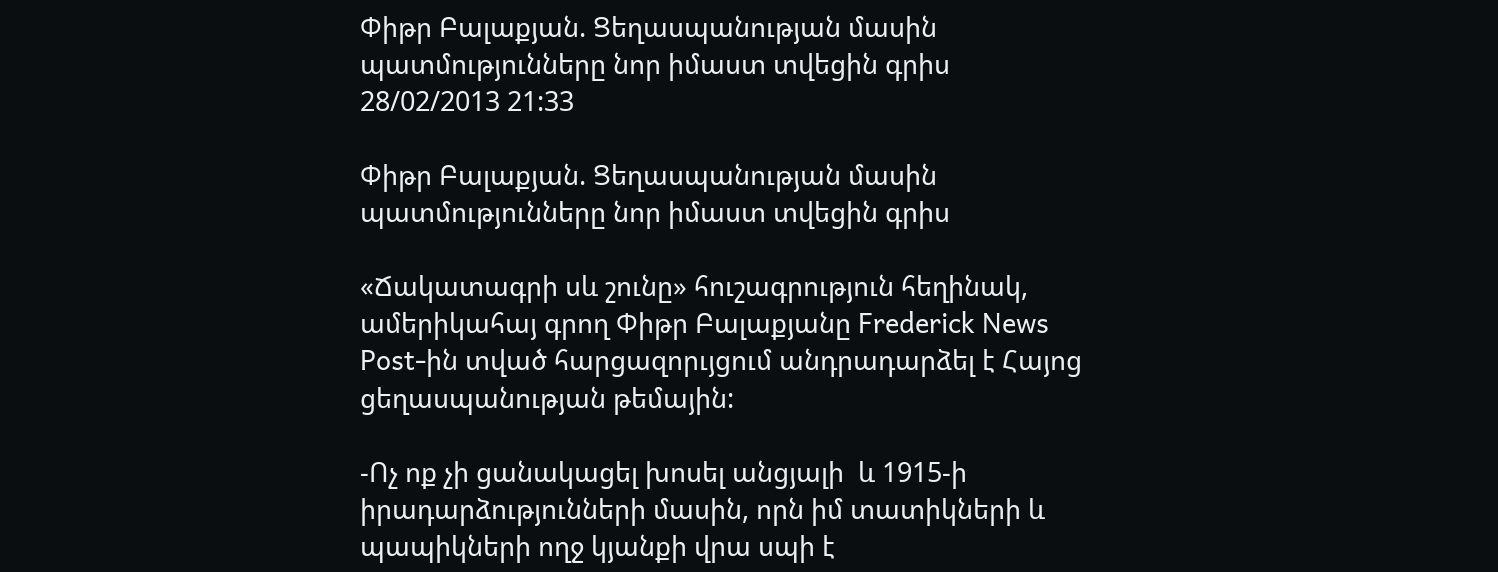Փիթր Բալաքյան. Ցեղասպանության մասին պատմությունները նոր իմաստ տվեցին գրիս
28/02/2013 21:33

Փիթր Բալաքյան. Ցեղասպանության մասին պատմությունները նոր իմաստ տվեցին գրիս

«Ճակատագրի սև շունը» հուշագրություն հեղինակ, ամերիկահայ գրող Փիթր Բալաքյանը Frederick News Post-ին տված հարցազորւյցում անդրադարձել է Հայոց ցեղասպանության թեմային:

-Ոչ ոք չի ցանակացել խոսել անցյալի  և 1915-ի իրադարձությունների մասին, որն իմ տատիկների և պապիկների ողջ կյանքի վրա սպի է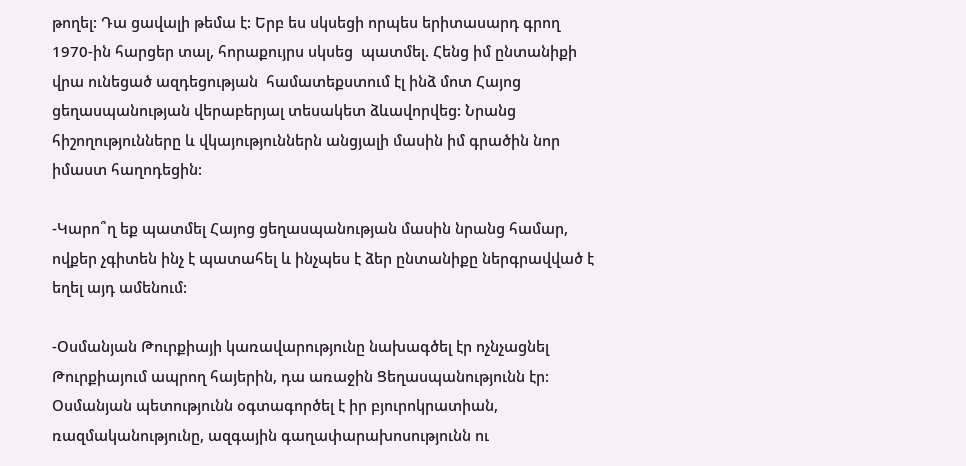թողել: Դա ցավալի թեմա է: Երբ ես սկսեցի որպես երիտասարդ գրող 1970-ին հարցեր տալ, հորաքույրս սկսեց  պատմել. Հենց իմ ընտանիքի վրա ունեցած ազդեցության  համատեքստում էլ ինձ մոտ Հայոց ցեղասպանության վերաբերյալ տեսակետ ձևավորվեց: Նրանց հիշողությունները և վկայություններն անցյալի մասին իմ գրածին նոր իմաստ հաղոդեցին:

-Կարո՞ղ եք պատմել Հայոց ցեղասպանության մասին նրանց համար, ովքեր չգիտեն ինչ է պատահել և ինչպես է ձեր ընտանիքը ներգրավված է եղել այդ ամենում:

-Օսմանյան Թուրքիայի կառավարությունը նախագծել էր ոչնչացնել Թուրքիայում ապրող հայերին, դա առաջին Ցեղասպանությունն էր: Օսմանյան պետությունն օգտագործել է իր բյուրոկրատիան, ռազմականությունը, ազգային գաղափարախոսությունն ու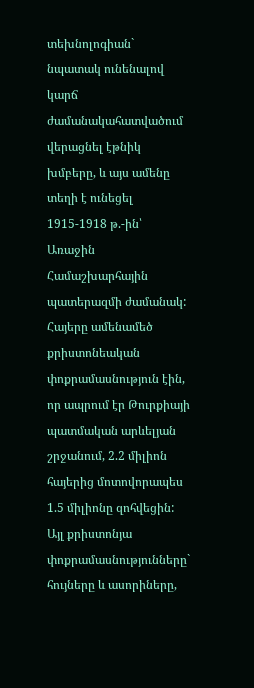տեխնոլոգիան` նպատակ ունենալով կարճ ժամանակահատվածում վերացնել էթնիկ խմբերը, և այս ամենը տեղի է ունեցել 1915-1918 թ.-ին՝  Առաջին Համաշխարհային պատերազմի ժամանակ: Հայերը ամենամեծ քրիստոնեական փոքրամասնություն էին, որ ապրում էր Թուրքիայի պատմական արևելյան շրջանում, 2.2 միլիոն հայերից մոտովորապես 1.5 միլիոնը զոհվեցին: Այլ քրիստոնյա փոքրամասնությունները` հույները և ասորիները,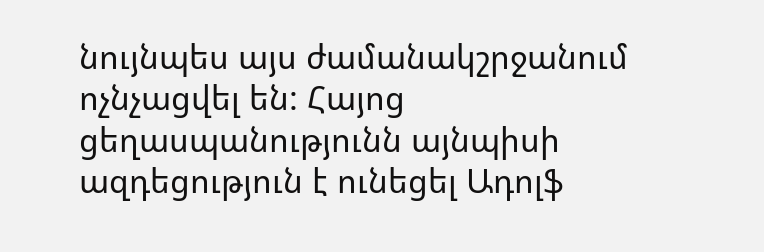նույնպես այս ժամանակշրջանում ոչնչացվել են: Հայոց ցեղասպանությունն այնպիսի ազդեցություն է ունեցել Ադոլֆ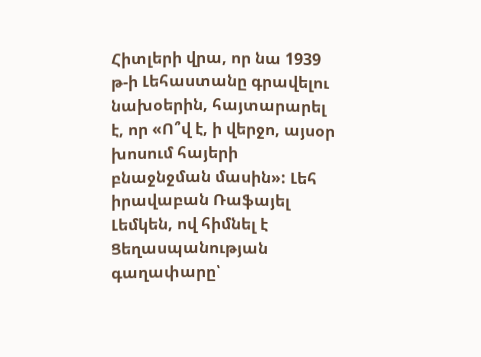Հիտլերի վրա, որ նա 1939 թ-ի Լեհաստանը գրավելու նախօերին, հայտարարել է, որ «Ո՞վ է, ի վերջո, այսօր խոսում հայերի բնաջնջման մասին»: Լեհ իրավաբան Ռաֆայել Լեմկեն, ով հիմնել է Ցեղասպանության գաղափարը՝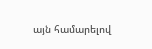այն համարելով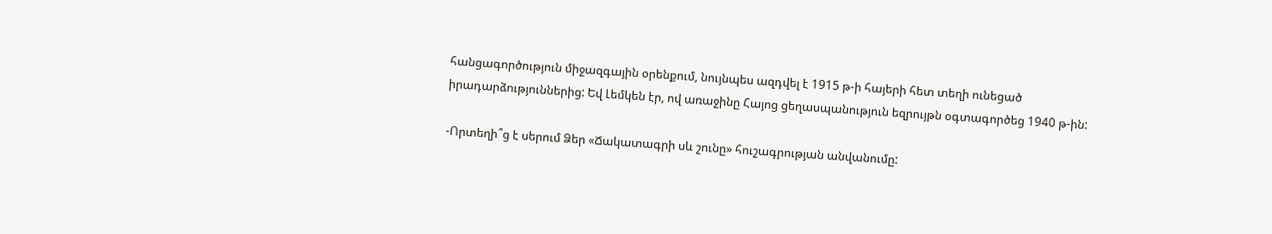հանցագործություն միջազգային օրենքում, նույնպես ազդվել է 1915 թ-ի հայերի հետ տեղի ունեցած իրադարձություններից: Եվ Լեմկեն էր, ով առաջինը Հայոց ցեղասպանություն եզրույթն օգտագործեց 1940 թ-ին:

-Որտեղի՞ց է սերում Ձեր «Ճակատագրի սև շունը» հուշագրության անվանումը: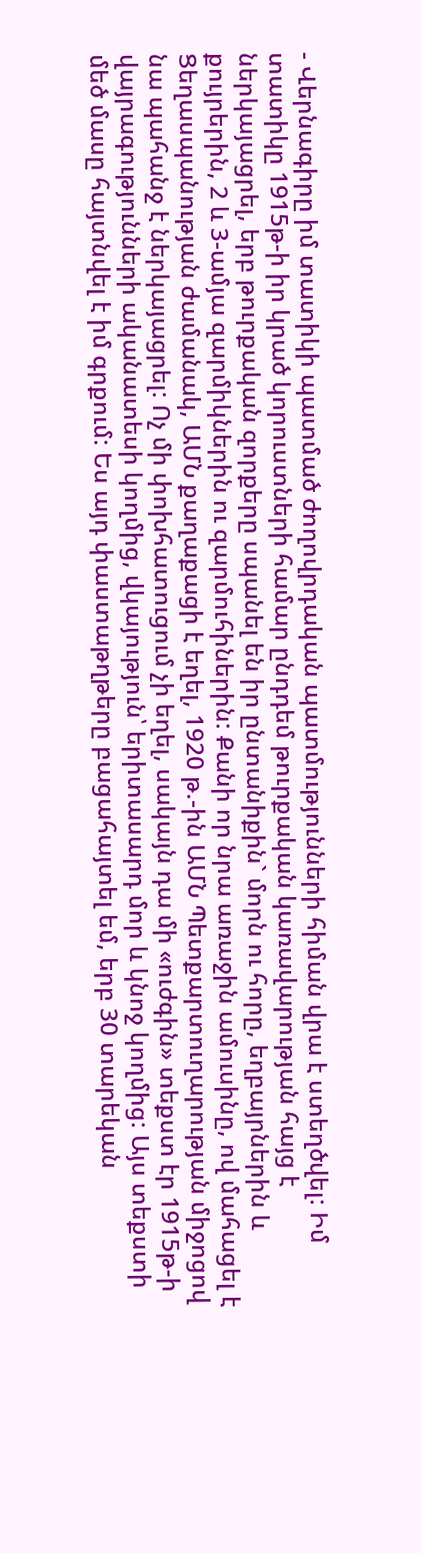- Վերնագիրը իմ տատիկի պատմած ժողովրդական պատմությունների հիման վրա է ստեղծվել: Իմ տատիկը 1915թ-ի իր կրած կորուստների համար ընդդեմ թուրքական կառավարության հայց է ներկայացրել, երբ թուրքական զորքերը սպանել են իր ընտանիքին` մորն ու հորը, եղբայրներին և քույրերին, 2 և 3-ամյա զարմիկներին ու զարմուհիներին: Քանի որ նրա առաջին ամուսինը, ով մահացել է Ցեղասպանության ժամանակ, ԱՄՆ քաղաքացի է եղել, 1920 թ.-ին ԱՄՆ Պետքարտուղարության միջոցով նա պահանջ է ներկայացրել: Ոչ մի փոխհատուցում չի եղել, սակայն դա մի «ուժգին» տեքստ էր 1915թ-ի վայրագությունների ականատեսի կողմից, վկայություն՝ երիտասարդ մոր և կնոջ կողմից: Այս տեքստի մեծ մասը հայտնվել է իմ գրքում: Ես այդ փաստաթղթերը բացահայտել եմ, երբ 30 տարեկան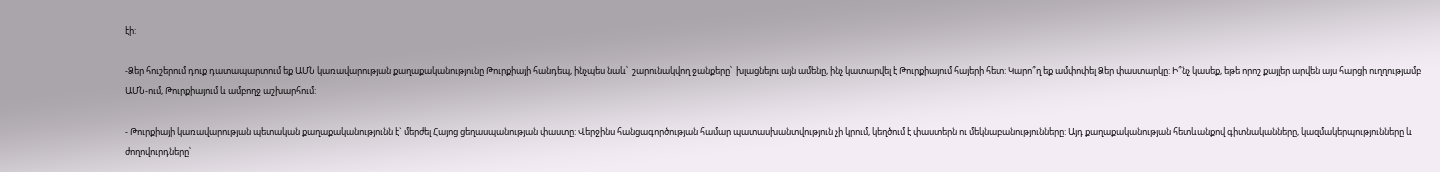էի:

-Ձեր հուշերում դուք դատապարտում եք ԱՄՆ կառավարության քաղաքականությունը Թուրքիայի հանդեպ, ինչպես նաև՝  շարունակվող ջանքերը՝  խլացնելու այն ամենը, ինչ կատարվել է Թուրքիայում հայերի հետ: Կարո՞ղ եք ամփոփել Ձեր փաստարկը: Ի՞նչ կասեք, եթե որոշ քայլեր արվեն այս հարցի ուղղությամբ ԱՄՆ-ում, Թուրքիայում և ամբողջ աշխարհում:

- Թուրքիայի կառավարության պետական քաղաքականությունն է` մերժել Հայոց ցեղասպանության փաստը: Վերջինս հանցագործության համար պատասխանտվություն չի կրում, կեղծում է փաստերն ու մեկնաբանությունները: Այդ քաղաքականության հետևանքով գիտնականները, կազմակերպությունները և ժողովուրդները՝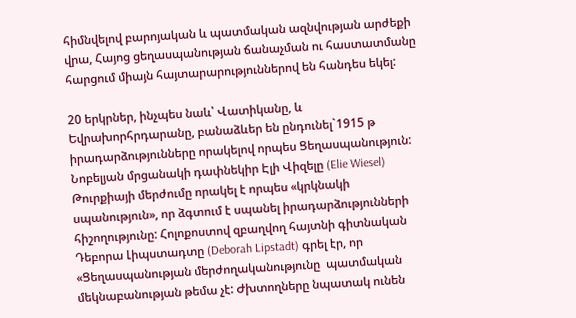հիմնվելով բարոյական և պատմական ազնվության արժեքի վրա, Հայոց ցեղասպանության ճանաչման ու հաստատմանը հարցում միայն հայտարարություններով են հանդես եկել:

20 երկրներ, ինչպես նաև՝ Վատիկանը, և Եվրախորհրդարանը, բանաձևեր են ընդունել`1915 թ իրադարձությունները որակելով որպես Ցեղասպանություն: Նոբելյան մրցանակի դափնեկիր Էլի Վիզելը (Elie Wiesel) Թուրքիայի մերժումը որակել է որպես «կրկնակի սպանություն», որ ձգտում է սպանել իրադարձությունների հիշողությունը: Հոլոքոստով զբաղվող հայտնի գիտնական Դեբորա Լիպստադտը (Deborah Lipstadt) գրել էր, որ «Ցեղասպանության մերժողականությունը  պատմական մեկնաբանության թեմա չէ: Ժխտողները նպատակ ունեն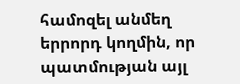համոզել անմեղ երրորդ կողմին, որ պատմության այլ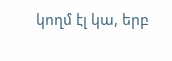կողմ էլ կա, երբ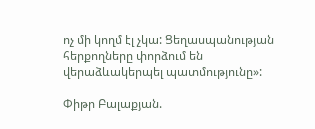ոչ մի կողմ էլ չկա: Ցեղասպանության հերքողները փորձում են վերաձևակերպել պատմությունը»:

Փիթր Բալաքյան.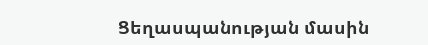Ցեղասպանության մասին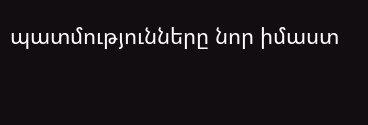պատմությունները նոր իմաստ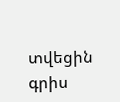տվեցին գրիս